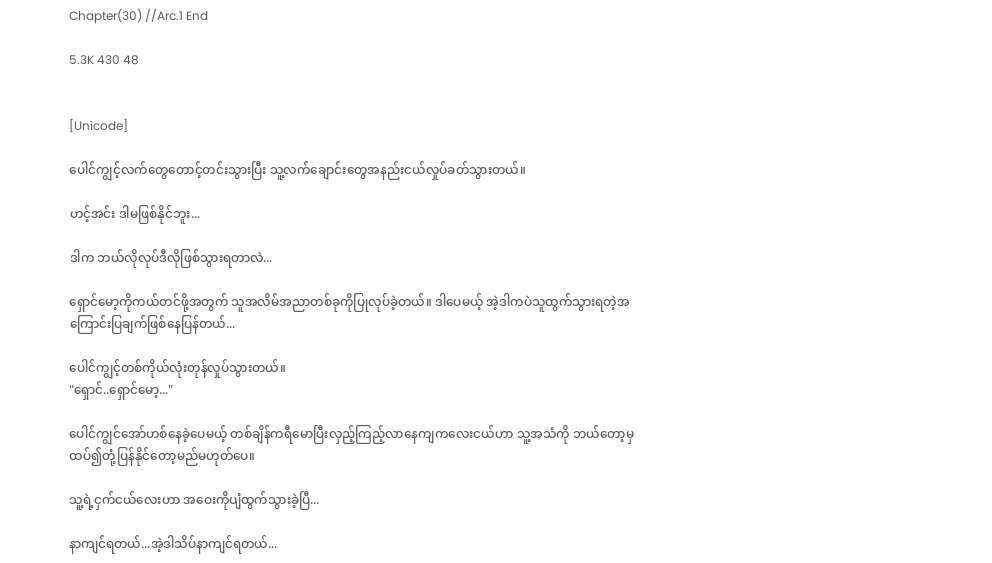Chapter(30) //Arc.1 End

5.3K 430 48


[Unicode]

ပေါင်ကျွင့်လက်တွေတောင့်တင်းသွားပြီး သူ့လက်ချောင်းတွေအနည်းငယ်လှုပ်ခတ်သွားတယ်။

ဟင့်အင်း ဒါမဖြစ်နိုင်ဘူး...

ဒါက ဘယ်လိုလုပ်ဒီလိုဖြစ်သွားရတာလဲ...

ရှောင်မော့ကိုကယ်တင်ဖို့အတွက် သူအလိမ်အညာတစ်ခုကိုပြုလုပ်ခဲ့တယ်။ ဒါပေမယ့် အဲ့ဒါကပဲသူထွက်သွားရတဲ့အကြောင်းပြချက်ဖြစ်နေပြန်တယ်...

ပေါင်ကျွင့်တစ်ကိုယ်လုံးတုန်လှုပ်သွားတယ်။
"ရှောင်..ရှောင်မော့..."

ပေါင်ကျွင်အော်ဟစ်နေခဲ့ပေမယ့် တစ်ချိန်ကရီမောပြီးလှည့်ကြည့်လာနေကျကလေးငယ်ဟာ သူ့အသံကို ဘယ်တော့မှထပ်၍တုံ့ပြန်နိုင်တော့မည်မဟုတ်ပေ။

သူ့ရဲ့ငှက်ငယ်လေးဟာ အဝေးကိုပျံထွက်သွားခဲ့ပြီ...

နာကျင်ရတယ်...အဲ့ဒါသိပ်နာကျင်ရတယ်...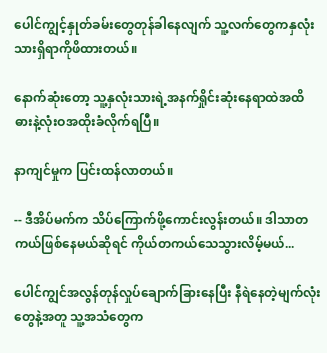ပေါင်ကျွင့်နှုတ်ခမ်းတွေတုန်ခါနေလျက် သူ့လက်တွေကနှလုံးသားရှိရာကိုဖိထားတယ်။

နောက်ဆုံးတော့ သူ့နှလုံးသားရဲ့အနက်ရှိုင်းဆုံးနေရာထဲအထိ ဓားနဲ့လုံးဝအထိုးခံလိုက်ရပြီ။

နာကျင်မှုက ပြင်းထန်လာတယ်။

-- ဒီအိပ်မက်က သိပ်ကြောက်ဖို့ကောင်းလွန်းတယ်။ ဒါသာတကယ်ဖြစ်နေမယ်ဆိုရင် ကိုယ်တကယ်သေသွားလိမ့်မယ်...

ပေါင်ကျွင်အလွန်တုန်လှုပ်ချောက်ခြားနေပြီး နီရဲနေတဲ့မျက်လုံးတွေနဲ့အတူ သူ့အသံတွေက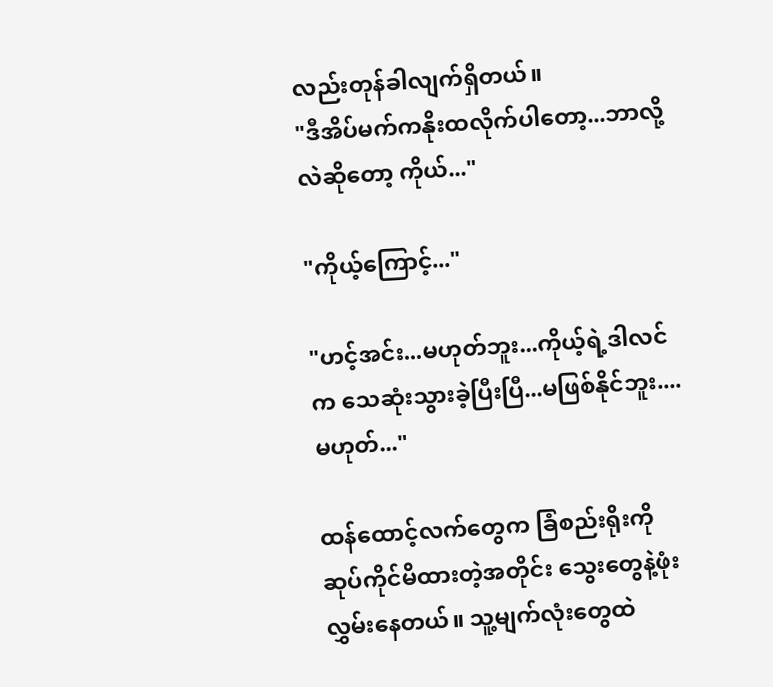လည်းတုန်ခါလျက်ရှိတယ်။
"ဒီအိပ်မက်ကနိုးထလိုက်ပါတော့...ဘာလို့လဲဆိုတော့ ကိုယ်..."

"ကိုယ့်ကြောင့်..."

"ဟင့်အင်း...မဟုတ်ဘူး...ကိုယ့်ရဲ့ဒါလင်က သေဆုံးသွားခဲ့ပြီးပြီ...မဖြစ်နိုင်ဘူး....မဟုတ်..."

ထန်ထောင့်လက်တွေက ခြံစည်းရိုးကိုဆုပ်ကိုင်မိထားတဲ့အတိုင်း သွေးတွေနဲ့ဖုံးလွှမ်းနေတယ်။ သူ့မျက်လုံးတွေထဲ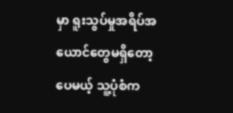မှာ ရူးသွပ်မှုအရိပ်အယောင်တွေမရှိတော့ပေမယ့် သူ့ပုံစံက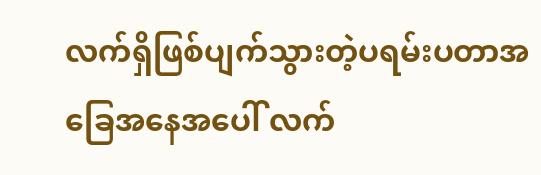လက်ရှိဖြစ်ပျက်သွားတဲ့ပရမ်းပတာအခြေအနေအပေါ် လက်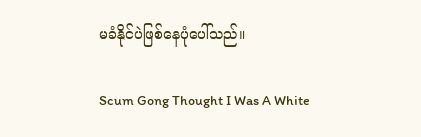မခံနိုင်ပဲဖြစ်နေပုံပေါ်သည်။

Scum Gong Thought I Was A White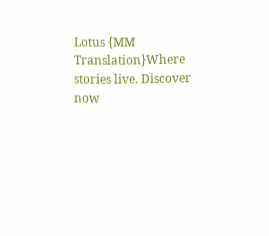Lotus {MM Translation}Where stories live. Discover now